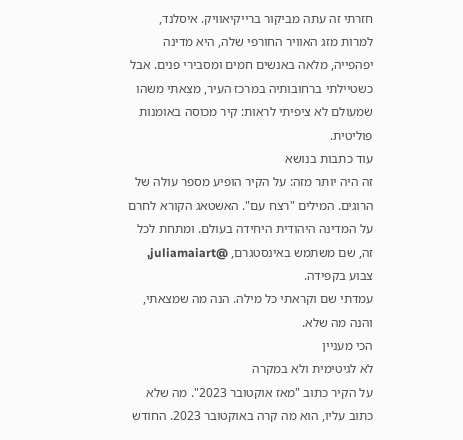חזרתי זה עתה מביקור ברייקיאוויק. איסלנד, למרות מזג האוויר החורפי שלה, היא מדינה יפהפייה, מלאה באנשים חמים ומסבירי פנים. אבל כשטיילתי ברחובותיה במרכז העיר, מצאתי משהו שמעולם לא ציפיתי לראות: קיר מכוסה באומנות פוליטית.
עוד כתבות בנושא
זה היה יותר מזה: על הקיר הופיע מספר עולה של הרוגים. המילים "רצח עם". האשטאג הקורא לחרם על המדינה היהודית היחידה בעולם. ומתחת לכל זה, שם משתמש באינסטגרם, @juliamaiart, צבוע בקפידה.
עמדתי שם וקראתי כל מילה. הנה מה שמצאתי, והנה מה שלא.
הכי מעניין
לא לגיטימית ולא במקרה
על הקיר כתוב "מאז אוקטובר 2023". מה שלא כתוב עליו, הוא מה קרה באוקטובר 2023. החודש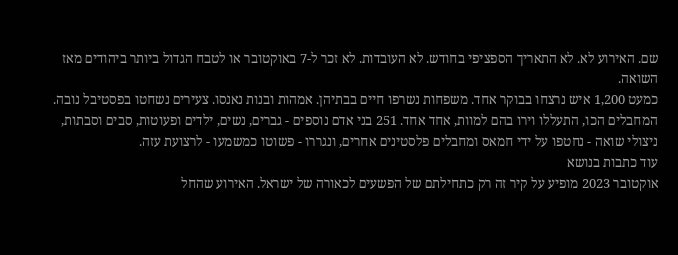שם. האירוע לא. לא התאריך הספציפי בחודש. לא העובדות. לא זכר ל-7 באוקטובר או לטבח הגדול ביותר ביהודים מאז השואה.
כמעט 1,200 איש נרצחו בבוקר אחד. משפחות נשרפו חיים בבתיהן. אמהות ובנות נאנסו. צעירים נשחטו בפסטיבל נובה. המחבלים הכו, התעללו וירו בהם למוות, אחד אחד. 251 בני אדם נוספים - גברים, נשים, ילדים ופעוטות, סבים וסבתות, ניצולי שואה - נחטפו על ידי חמאס ומחבלים פלסטינים אחרים, ונגררו - פשוטו כמשמעו - לרצועת עזה.
עוד כתבות בנושא
אוקטובר 2023 מופיע על קיר זה רק כתחילתם של הפשעים לכאורה של ישראל. האירוע שהחל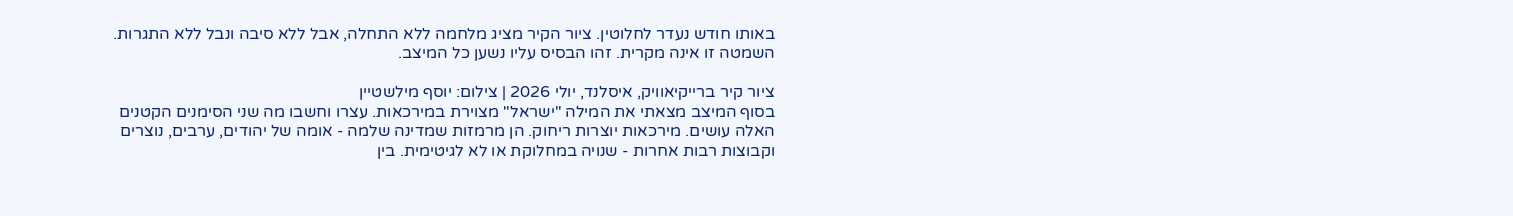באותו חודש נעדר לחלוטין. ציור הקיר מציג מלחמה ללא התחלה, אבל ללא סיבה ונבל ללא התגרות.
השמטה זו אינה מקרית. זהו הבסיס עליו נשען כל המיצב.

ציור קיר ברייקיאוויק, איסלנד, יולי 2026 | צילום: יוסף מילשטיין
בסוף המיצב מצאתי את המילה "ישראל" מצוירת במירכאות. עצרו וחשבו מה שני הסימנים הקטנים האלה עושים. מירכאות יוצרות ריחוק. הן מרמזות שמדינה שלמה - אומה של יהודים, ערבים, נוצרים וקבוצות רבות אחרות - שנויה במחלוקת או לא לגיטימית. בין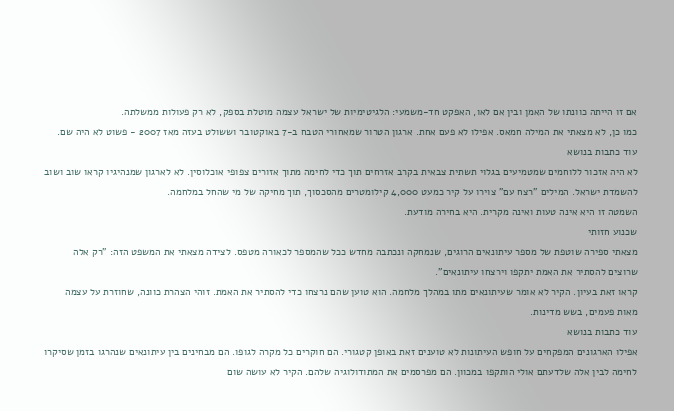אם זו הייתה כוונתו של האמן ובין אם לאו, האפקט חד-משמעי: הלגיטימיות של ישראל עצמה מוטלת בספק, לא רק פעולות ממשלתה.
כמו כן, לא מצאתי את המילה חמאס. אפילו לא פעם אחת. ארגון הטרור שמאחורי הטבח ב-7 באוקטובר וששולט בעזה מאז 2007 - פשוט לא היה שם.
עוד כתבות בנושא
לא היה אזכור ללוחמים שמטמיעים בגלוי תשתית צבאית בקרב אזרחים תוך כדי לחימה מתוך אזורים צפופי אוכלוסין. לא לארגון שמנהיגיו קראו שוב ושוב להשמדת ישראל. המילים "רצח עם" צוירו על קיר כמעט 4,000 קילומטרים מהסכסוך, תוך מחיקה של מי שהחל במלחמה.
השמטה זו היא אינה טעות ואינה מקרית. היא בחירה מודעת.
שכנוע חזותי
מצאתי ספירה שוטפת של מספר עיתונאים הרוגים, שנמחקה ונכתבה מחדש ככל שהמספר לכאורה מטפס. לצידה מצאתי את המשפט הזה: "רק אלה שרוצים להסתיר את האמת יתקפו וירצחו עיתונאים".
קראו זאת בעיון. הקיר לא אומר שעיתונאים מתו במהלך מלחמה. הוא טוען שהם נרצחו כדי להסתיר את האמת. זוהי הצהרת כוונה, שחוזרת על עצמה מאות פעמים, בשש מדינות.
עוד כתבות בנושא
אפילו הארגונים המפקחים על חופש העיתונות לא טוענים זאת באופן קטגורי. הם חוקרים כל מקרה לגופו. הם מבחינים בין עיתונאים שנהרגו בזמן שסיקרו לחימה לבין אלה שלדעתם אולי הותקפו במכוון. הם מפרסמים את המתודולוגיה שלהם. הקיר לא עושה שום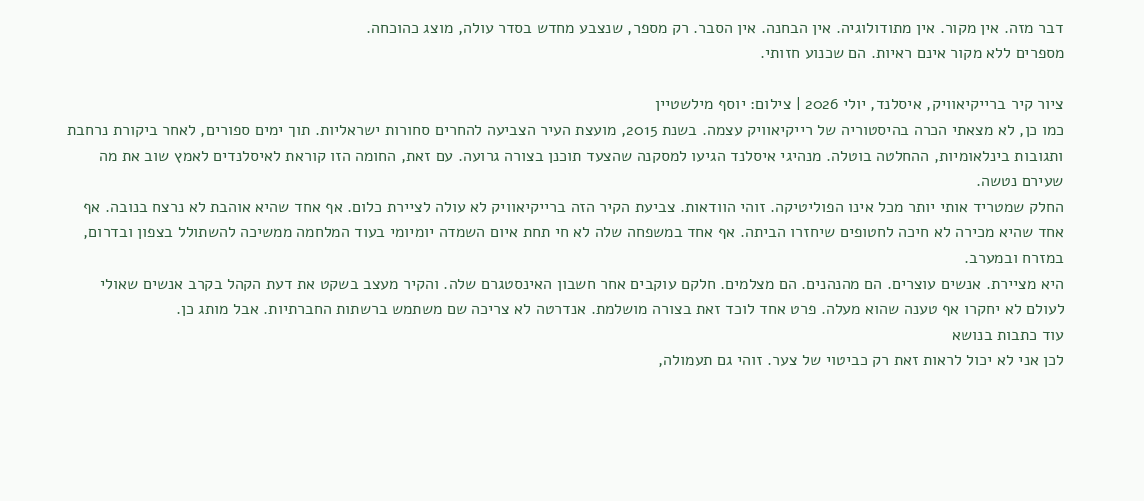דבר מזה. אין מקור. אין מתודולוגיה. אין הבחנה. אין הסבר. רק מספר, שנצבע מחדש בסדר עולה, מוצג כהוכחה.
מספרים ללא מקור אינם ראיות. הם שכנוע חזותי.

ציור קיר ברייקיאוויק, איסלנד, יולי 2026 | צילום: יוסף מילשטיין
כמו כן, לא מצאתי הכרה בהיסטוריה של רייקיאוויק עצמה. בשנת 2015, מועצת העיר הצביעה להחרים סחורות ישראליות. תוך ימים ספורים, לאחר ביקורת נרחבת ותגובות בינלאומיות, ההחלטה בוטלה. מנהיגי איסלנד הגיעו למסקנה שהצעד תוכנן בצורה גרועה. עם זאת, החומה הזו קוראת לאיסלנדים לאמץ שוב את מה שעירם נטשה.
החלק שמטריד אותי יותר מכל אינו הפוליטיקה. זוהי הוודאות. צביעת הקיר הזה ברייקיאוויק לא עולה לציירת כלום. אף אחד שהיא אוהבת לא נרצח בנובה. אף אחד שהיא מכירה לא חיכה לחטופים שיחזרו הביתה. אף אחד במשפחה שלה לא חי תחת איום השמדה יומיומי בעוד המלחמה ממשיכה להשתולל בצפון ובדרום, במזרח ובמערב.
היא מציירת. אנשים עוצרים. הם מהנהנים. הם מצלמים. חלקם עוקבים אחר חשבון האינסטגרם שלה. והקיר מעצב בשקט את דעת הקהל בקרב אנשים שאולי לעולם לא יחקרו אף טענה שהוא מעלה. פרט אחד לוכד זאת בצורה מושלמת. אנדרטה לא צריכה שם משתמש ברשתות החברתיות. אבל מותג כן.
עוד כתבות בנושא
לכן אני לא יכול לראות זאת רק כביטוי של צער. זוהי גם תעמולה,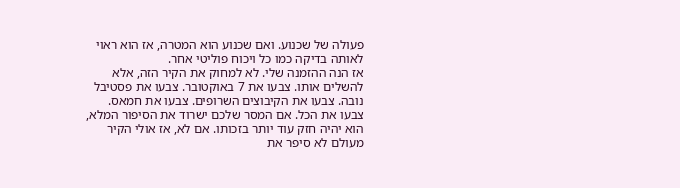פעולה של שכנוע. ואם שכנוע הוא המטרה, אז הוא ראוי לאותה בדיקה כמו כל ויכוח פוליטי אחר.
אז הנה ההזמנה שלי. לא למחוק את הקיר הזה, אלא להשלים אותו. צבעו את 7 באוקטובר. צבעו את פסטיבל נובה. צבעו את הקיבוצים השרופים. צבעו את חמאס. צבעו את הכל. אם המסר שלכם ישרוד את הסיפור המלא, הוא יהיה חזק עוד יותר בזכותו. אם לא, אז אולי הקיר מעולם לא סיפר את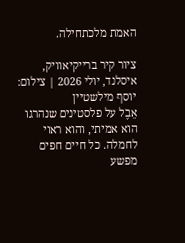האמת מלכתחילה.

ציור קיר ברייקיאוויק, איסלנד, יולי 2026 | צילום: יוסף מילשטיין
אֵבֶל על פלסטינים שנהרגו הוא אמיתי, והוא ראוי לחמלה. כל חיים חפים מפשע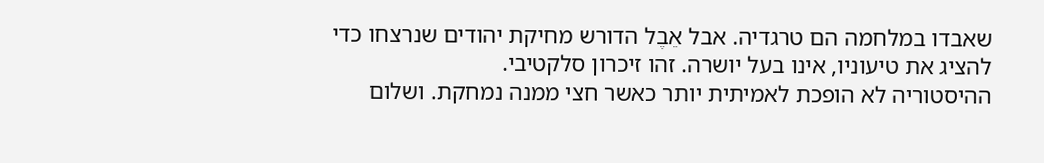שאבדו במלחמה הם טרגדיה. אבל אֵבֶל הדורש מחיקת יהודים שנרצחו כדי להציג את טיעוניו, אינו בעל יושרה. זהו זיכרון סלקטיבי.
ההיסטוריה לא הופכת לאמיתית יותר כאשר חצי ממנה נמחקת. ושלום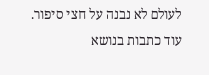לעולם לא נבנה על חצי סיפור.
עוד כתבות בנושא